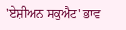'ਏਸ਼ੀਅਨ ਸਕੁਐਟ' ਭਾਵ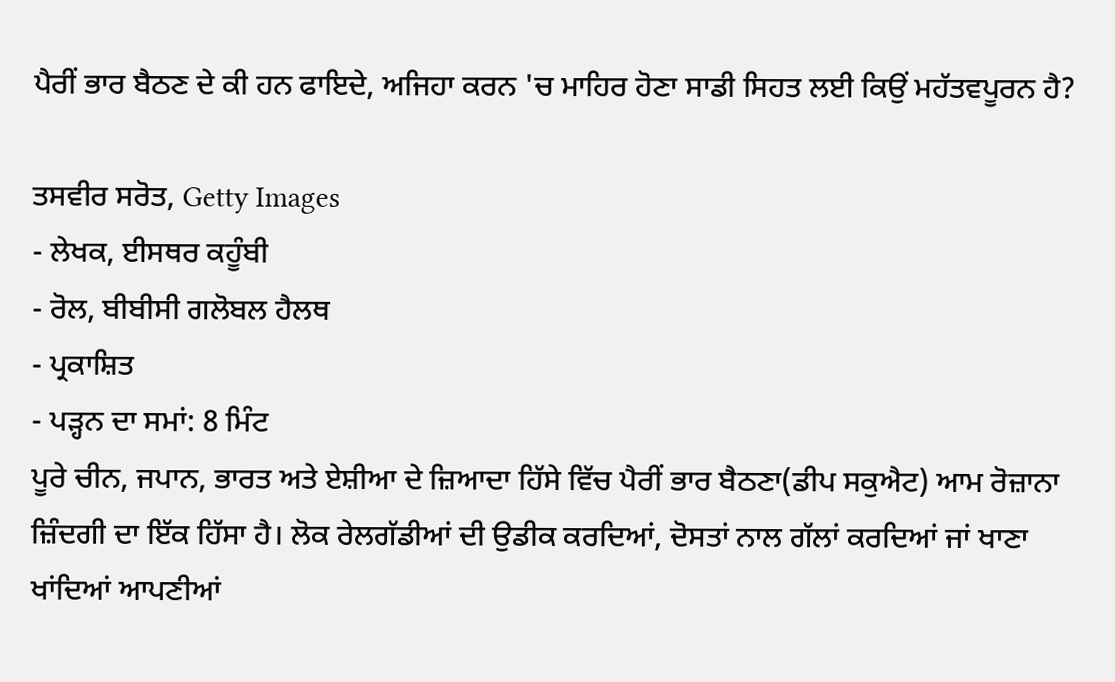ਪੈਰੀਂ ਭਾਰ ਬੈਠਣ ਦੇ ਕੀ ਹਨ ਫਾਇਦੇ, ਅਜਿਹਾ ਕਰਨ 'ਚ ਮਾਹਿਰ ਹੋਣਾ ਸਾਡੀ ਸਿਹਤ ਲਈ ਕਿਉਂ ਮਹੱਤਵਪੂਰਨ ਹੈ?

ਤਸਵੀਰ ਸਰੋਤ, Getty Images
- ਲੇਖਕ, ਈਸਥਰ ਕਹੂੰਬੀ
- ਰੋਲ, ਬੀਬੀਸੀ ਗਲੋਬਲ ਹੈਲਥ
- ਪ੍ਰਕਾਸ਼ਿਤ
- ਪੜ੍ਹਨ ਦਾ ਸਮਾਂ: 8 ਮਿੰਟ
ਪੂਰੇ ਚੀਨ, ਜਪਾਨ, ਭਾਰਤ ਅਤੇ ਏਸ਼ੀਆ ਦੇ ਜ਼ਿਆਦਾ ਹਿੱਸੇ ਵਿੱਚ ਪੈਰੀਂ ਭਾਰ ਬੈਠਣਾ(ਡੀਪ ਸਕੁਐਟ) ਆਮ ਰੋਜ਼ਾਨਾ ਜ਼ਿੰਦਗੀ ਦਾ ਇੱਕ ਹਿੱਸਾ ਹੈ। ਲੋਕ ਰੇਲਗੱਡੀਆਂ ਦੀ ਉਡੀਕ ਕਰਦਿਆਂ, ਦੋਸਤਾਂ ਨਾਲ ਗੱਲਾਂ ਕਰਦਿਆਂ ਜਾਂ ਖਾਣਾ ਖਾਂਦਿਆਂ ਆਪਣੀਆਂ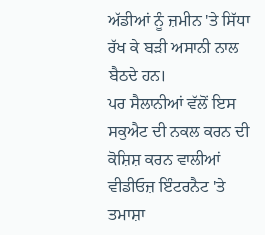ਅੱਡੀਆਂ ਨੂੰ ਜ਼ਮੀਨ 'ਤੇ ਸਿੱਧਾ ਰੱਖ ਕੇ ਬੜੀ ਅਸਾਨੀ ਨਾਲ ਬੈਠਦੇ ਹਨ।
ਪਰ ਸੈਲਾਨੀਆਂ ਵੱਲੋਂ ਇਸ ਸਕੁਐਟ ਦੀ ਨਕਲ ਕਰਨ ਦੀ ਕੋਸ਼ਿਸ਼ ਕਰਨ ਵਾਲੀਆਂ ਵੀਡੀਓਜ਼ ਇੰਟਰਨੈਟ 'ਤੇ ਤਮਾਸ਼ਾ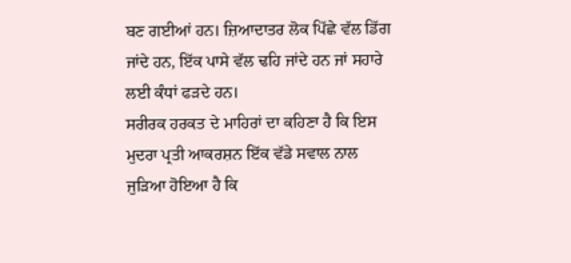ਬਣ ਗਈਆਂ ਹਨ। ਜ਼ਿਆਦਾਤਰ ਲੋਕ ਪਿੱਛੇ ਵੱਲ ਡਿੱਗ ਜਾਂਦੇ ਹਨ, ਇੱਕ ਪਾਸੇ ਵੱਲ ਢਹਿ ਜਾਂਦੇ ਹਨ ਜਾਂ ਸਹਾਰੇ ਲਈ ਕੰਧਾਂ ਫੜਦੇ ਹਨ।
ਸਰੀਰਕ ਹਰਕਤ ਦੇ ਮਾਹਿਰਾਂ ਦਾ ਕਹਿਣਾ ਹੈ ਕਿ ਇਸ ਮੁਦਰਾ ਪ੍ਰਤੀ ਆਕਰਸ਼ਨ ਇੱਕ ਵੱਡੇ ਸਵਾਲ ਨਾਲ ਜੁੜਿਆ ਹੋਇਆ ਹੈ ਕਿ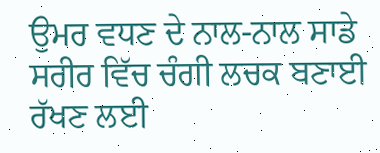ਉਮਰ ਵਧਣ ਦੇ ਨਾਲ-ਨਾਲ ਸਾਡੇ ਸਰੀਰ ਵਿੱਚ ਚੰਗੀ ਲਚਕ ਬਣਾਈ ਰੱਖਣ ਲਈ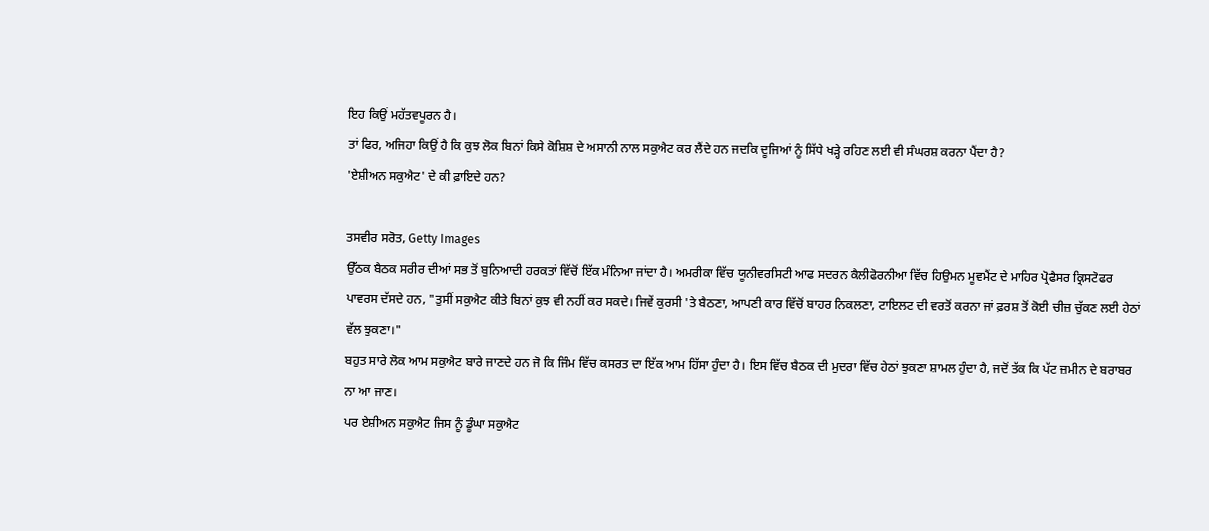ਇਹ ਕਿਉਂ ਮਹੱਤਵਪੂਰਨ ਹੈ।
ਤਾਂ ਫਿਰ, ਅਜਿਹਾ ਕਿਉਂ ਹੈ ਕਿ ਕੁਝ ਲੋਕ ਬਿਨਾਂ ਕਿਸੇ ਕੋਸ਼ਿਸ਼ ਦੇ ਅਸਾਨੀ ਨਾਲ ਸਕੁਐਟ ਕਰ ਲੈਂਦੇ ਹਨ ਜਦਕਿ ਦੂਜਿਆਂ ਨੂੰ ਸਿੱਧੇ ਖੜ੍ਹੇ ਰਹਿਣ ਲਈ ਵੀ ਸੰਘਰਸ਼ ਕਰਨਾ ਪੈਂਦਾ ਹੈ?
'ਏਸ਼ੀਅਨ ਸਕੁਐਟ' ਦੇ ਕੀ ਫ਼ਾਇਦੇ ਹਨ?

ਤਸਵੀਰ ਸਰੋਤ, Getty Images
ਉੱਠਕ ਬੈਠਕ ਸਰੀਰ ਦੀਆਂ ਸਭ ਤੋਂ ਬੁਨਿਆਦੀ ਹਰਕਤਾਂ ਵਿੱਚੋਂ ਇੱਕ ਮੰਨਿਆ ਜਾਂਦਾ ਹੈ। ਅਮਰੀਕਾ ਵਿੱਚ ਯੂਨੀਵਰਸਿਟੀ ਆਫ ਸਦਰਨ ਕੈਲੀਫੋਰਨੀਆ ਵਿੱਚ ਹਿਉਮਨ ਮੂਵਮੈਂਟ ਦੇ ਮਾਹਿਰ ਪ੍ਰੋਫੈਸਰ ਕ੍ਰਿਸਟੋਫਰ ਪਾਵਰਸ ਦੱਸਦੇ ਹਨ, "ਤੁਸੀਂ ਸਕੁਐਟ ਕੀਤੇ ਬਿਨਾਂ ਕੁਝ ਵੀ ਨਹੀਂ ਕਰ ਸਕਦੇ। ਜਿਵੇਂ ਕੁਰਸੀ 'ਤੇ ਬੈਠਣਾ, ਆਪਣੀ ਕਾਰ ਵਿੱਚੋਂ ਬਾਹਰ ਨਿਕਲਣਾ, ਟਾਇਲਟ ਦੀ ਵਰਤੋਂ ਕਰਨਾ ਜਾਂ ਫ਼ਰਸ਼ ਤੋਂ ਕੋਈ ਚੀਜ਼ ਚੁੱਕਣ ਲਈ ਹੇਠਾਂ ਵੱਲ ਝੁਕਣਾ।"
ਬਹੁਤ ਸਾਰੇ ਲੋਕ ਆਮ ਸਕੁਐਟ ਬਾਰੇ ਜਾਣਦੇ ਹਨ ਜੋ ਕਿ ਜਿੰਮ ਵਿੱਚ ਕਸਰਤ ਦਾ ਇੱਕ ਆਮ ਹਿੱਸਾ ਹੁੰਦਾ ਹੈ। ਇਸ ਵਿੱਚ ਬੈਠਕ ਦੀ ਮੁਦਰਾ ਵਿੱਚ ਹੇਠਾਂ ਝੁਕਣਾ ਸ਼ਾਮਲ ਹੁੰਦਾ ਹੈ, ਜਦੋਂ ਤੱਕ ਕਿ ਪੱਟ ਜ਼ਮੀਨ ਦੇ ਬਰਾਬਰ ਨਾ ਆ ਜਾਣ।
ਪਰ ਏਸ਼ੀਅਨ ਸਕੁਐਟ ਜਿਸ ਨੂੰ ਡੂੰਘਾ ਸਕੁਐਟ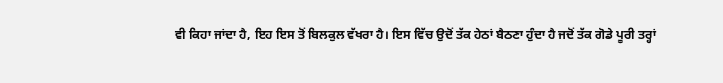ਵੀ ਕਿਹਾ ਜਾਂਦਾ ਹੈ, ਇਹ ਇਸ ਤੋਂ ਬਿਲਕੁਲ ਵੱਖਰਾ ਹੈ। ਇਸ ਵਿੱਚ ਉਦੋਂ ਤੱਕ ਹੇਠਾਂ ਬੈਠਣਾ ਹੁੰਦਾ ਹੈ ਜਦੋਂ ਤੱਕ ਗੋਡੇ ਪੂਰੀ ਤਰ੍ਹਾਂ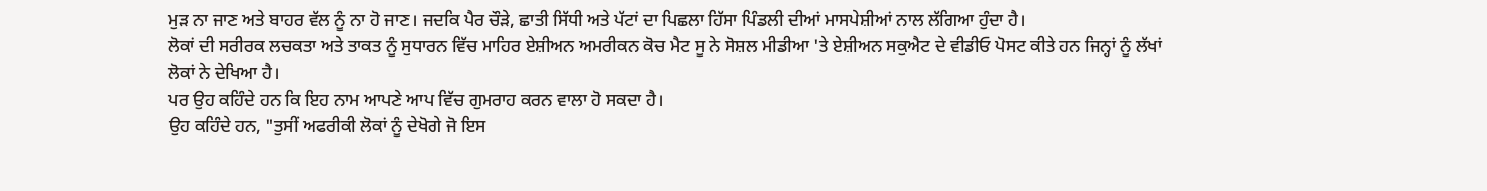ਮੁੜ ਨਾ ਜਾਣ ਅਤੇ ਬਾਹਰ ਵੱਲ ਨੂੰ ਨਾ ਹੋ ਜਾਣ। ਜਦਕਿ ਪੈਰ ਚੌੜੇ, ਛਾਤੀ ਸਿੱਧੀ ਅਤੇ ਪੱਟਾਂ ਦਾ ਪਿਛਲਾ ਹਿੱਸਾ ਪਿੰਡਲੀ ਦੀਆਂ ਮਾਸਪੇਸ਼ੀਆਂ ਨਾਲ ਲੱਗਿਆ ਹੁੰਦਾ ਹੈ।
ਲੋਕਾਂ ਦੀ ਸਰੀਰਕ ਲਚਕਤਾ ਅਤੇ ਤਾਕਤ ਨੂੰ ਸੁਧਾਰਨ ਵਿੱਚ ਮਾਹਿਰ ਏਸ਼ੀਅਨ ਅਮਰੀਕਨ ਕੋਚ ਮੈਟ ਸੂ ਨੇ ਸੋਸ਼ਲ ਮੀਡੀਆ 'ਤੇ ਏਸ਼ੀਅਨ ਸਕੁਐਟ ਦੇ ਵੀਡੀਓ ਪੋਸਟ ਕੀਤੇ ਹਨ ਜਿਨ੍ਹਾਂ ਨੂੰ ਲੱਖਾਂ ਲੋਕਾਂ ਨੇ ਦੇਖਿਆ ਹੈ।
ਪਰ ਉਹ ਕਹਿੰਦੇ ਹਨ ਕਿ ਇਹ ਨਾਮ ਆਪਣੇ ਆਪ ਵਿੱਚ ਗੁਮਰਾਹ ਕਰਨ ਵਾਲਾ ਹੋ ਸਕਦਾ ਹੈ।
ਉਹ ਕਹਿੰਦੇ ਹਨ, "ਤੁਸੀਂ ਅਫਰੀਕੀ ਲੋਕਾਂ ਨੂੰ ਦੇਖੋਗੇ ਜੋ ਇਸ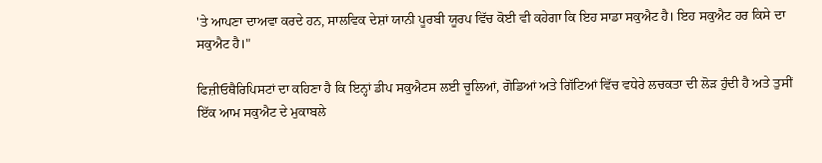'ਤੇ ਆਪਣਾ ਦਾਅਵਾ ਕਰਦੇ ਹਨ, ਸਾਲਵਿਕ ਦੇਸ਼ਾਂ ਯਾਨੀ ਪੂਰਬੀ ਯੂਰਪ ਵਿੱਚ ਕੋਈ ਵੀ ਕਹੇਗਾ ਕਿ ਇਹ ਸਾਡਾ ਸਕੁਐਟ ਹੈ। ਇਹ ਸਕੁਐਟ ਹਰ ਕਿਸੇ ਦਾ ਸਕੁਐਟ ਹੈ।"

ਫਿਜ਼ੀਓਥੈਰਿਪਿਸਟਾਂ ਦਾ ਕਹਿਣਾ ਹੈ ਕਿ ਇਨ੍ਹਾਂ ਡੀਪ ਸਕੁਐਟਸ ਲਈ ਚੂਲਿਆਂ, ਗੋਡਿਆਂ ਅਤੇ ਗਿੱਟਿਆਂ ਵਿੱਚ ਵਧੇਰੇ ਲਚਕਤਾ ਦੀ ਲੋੜ ਹੁੰਦੀ ਹੈ ਅਤੇ ਤੁਸੀਂ ਇੱਕ ਆਮ ਸਕੁਐਟ ਦੇ ਮੁਕਾਬਲੇ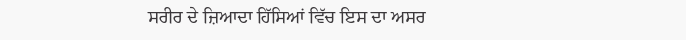ਸਰੀਰ ਦੇ ਜ਼ਿਆਦਾ ਹਿੱਸਿਆਂ ਵਿੱਚ ਇਸ ਦਾ ਅਸਰ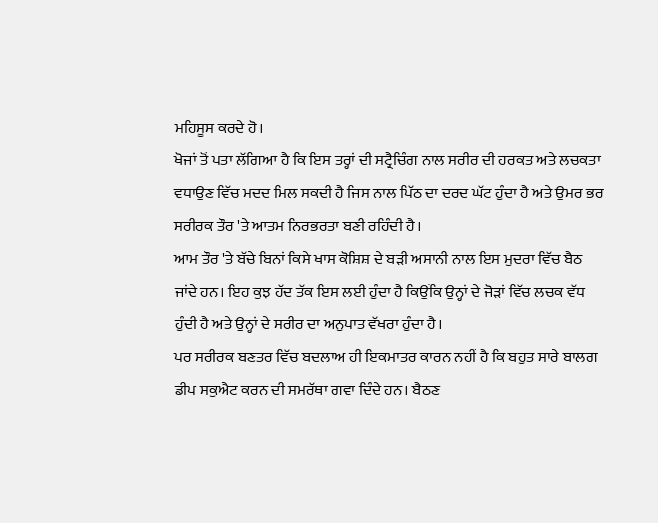ਮਹਿਸੂਸ ਕਰਦੇ ਹੋ।
ਖੋਜਾਂ ਤੋਂ ਪਤਾ ਲੱਗਿਆ ਹੈ ਕਿ ਇਸ ਤਰ੍ਹਾਂ ਦੀ ਸਟ੍ਰੈਚਿੰਗ ਨਾਲ ਸਰੀਰ ਦੀ ਹਰਕਤ ਅਤੇ ਲਚਕਤਾ ਵਧਾਉਣ ਵਿੱਚ ਮਦਦ ਮਿਲ ਸਕਦੀ ਹੈ ਜਿਸ ਨਾਲ ਪਿੱਠ ਦਾ ਦਰਦ ਘੱਟ ਹੁੰਦਾ ਹੈ ਅਤੇ ਉਮਰ ਭਰ ਸਰੀਰਕ ਤੌਰ 'ਤੇ ਆਤਮ ਨਿਰਭਰਤਾ ਬਣੀ ਰਹਿੰਦੀ ਹੈ।
ਆਮ ਤੌਰ 'ਤੇ ਬੱਚੇ ਬਿਨਾਂ ਕਿਸੇ ਖਾਸ ਕੋਸ਼ਿਸ਼ ਦੇ ਬੜੀ ਅਸਾਨੀ ਨਾਲ ਇਸ ਮੁਦਰਾ ਵਿੱਚ ਬੈਠ ਜਾਂਦੇ ਹਨ। ਇਹ ਕੁਝ ਹੱਦ ਤੱਕ ਇਸ ਲਈ ਹੁੰਦਾ ਹੈ ਕਿਉਂਕਿ ਉਨ੍ਹਾਂ ਦੇ ਜੋੜਾਂ ਵਿੱਚ ਲਚਕ ਵੱਧ ਹੁੰਦੀ ਹੈ ਅਤੇ ਉਨ੍ਹਾਂ ਦੇ ਸਰੀਰ ਦਾ ਅਨੁਪਾਤ ਵੱਖਰਾ ਹੁੰਦਾ ਹੈ।
ਪਰ ਸਰੀਰਕ ਬਣਤਰ ਵਿੱਚ ਬਦਲਾਅ ਹੀ ਇਕਮਾਤਰ ਕਾਰਨ ਨਹੀਂ ਹੈ ਕਿ ਬਹੁਤ ਸਾਰੇ ਬਾਲਗ ਡੀਪ ਸਕੁਐਟ ਕਰਨ ਦੀ ਸਮਰੱਥਾ ਗਵਾ ਦਿੰਦੇ ਹਨ। ਬੈਠਣ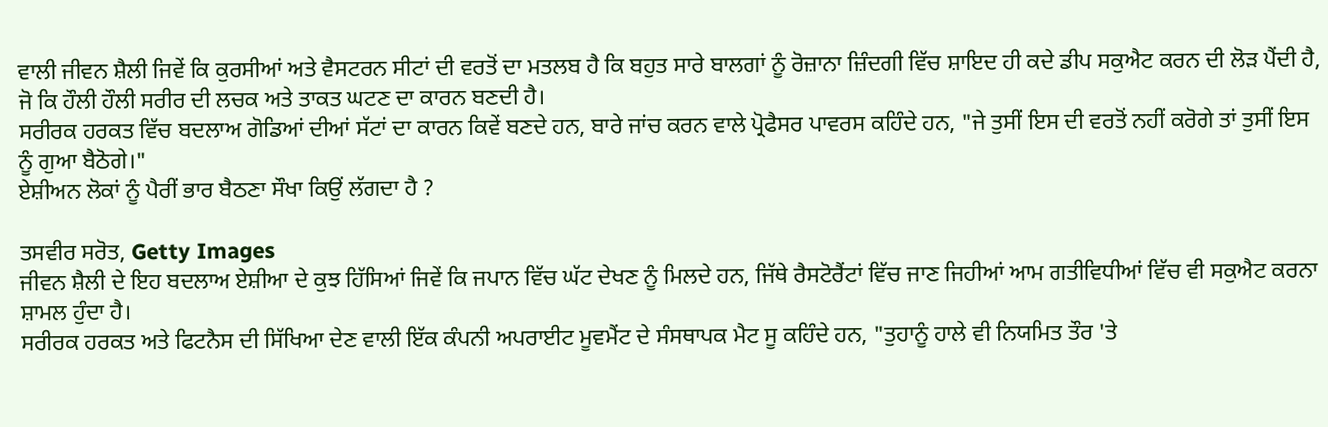ਵਾਲੀ ਜੀਵਨ ਸ਼ੈਲੀ ਜਿਵੇਂ ਕਿ ਕੁਰਸੀਆਂ ਅਤੇ ਵੈਸਟਰਨ ਸੀਟਾਂ ਦੀ ਵਰਤੋਂ ਦਾ ਮਤਲਬ ਹੈ ਕਿ ਬਹੁਤ ਸਾਰੇ ਬਾਲਗਾਂ ਨੂੰ ਰੋਜ਼ਾਨਾ ਜ਼ਿੰਦਗੀ ਵਿੱਚ ਸ਼ਾਇਦ ਹੀ ਕਦੇ ਡੀਪ ਸਕੁਐਟ ਕਰਨ ਦੀ ਲੋੜ ਪੈਂਦੀ ਹੈ, ਜੋ ਕਿ ਹੌਲੀ ਹੌਲੀ ਸਰੀਰ ਦੀ ਲਚਕ ਅਤੇ ਤਾਕਤ ਘਟਣ ਦਾ ਕਾਰਨ ਬਣਦੀ ਹੈ।
ਸਰੀਰਕ ਹਰਕਤ ਵਿੱਚ ਬਦਲਾਅ ਗੋਡਿਆਂ ਦੀਆਂ ਸੱਟਾਂ ਦਾ ਕਾਰਨ ਕਿਵੇਂ ਬਣਦੇ ਹਨ, ਬਾਰੇ ਜਾਂਚ ਕਰਨ ਵਾਲੇ ਪ੍ਰੋਫੈਸਰ ਪਾਵਰਸ ਕਹਿੰਦੇ ਹਨ, "ਜੇ ਤੁਸੀਂ ਇਸ ਦੀ ਵਰਤੋਂ ਨਹੀਂ ਕਰੋਗੇ ਤਾਂ ਤੁਸੀਂ ਇਸ ਨੂੰ ਗੁਆ ਬੈਠੋਗੇ।"
ਏਸ਼ੀਅਨ ਲੋਕਾਂ ਨੂੰ ਪੈਰੀਂ ਭਾਰ ਬੈਠਣਾ ਸੌਖਾ ਕਿਉਂ ਲੱਗਦਾ ਹੈ ?

ਤਸਵੀਰ ਸਰੋਤ, Getty Images
ਜੀਵਨ ਸ਼ੈਲੀ ਦੇ ਇਹ ਬਦਲਾਅ ਏਸ਼ੀਆ ਦੇ ਕੁਝ ਹਿੱਸਿਆਂ ਜਿਵੇਂ ਕਿ ਜਪਾਨ ਵਿੱਚ ਘੱਟ ਦੇਖਣ ਨੂੰ ਮਿਲਦੇ ਹਨ, ਜਿੱਥੇ ਰੈਸਟੋਰੈਂਟਾਂ ਵਿੱਚ ਜਾਣ ਜਿਹੀਆਂ ਆਮ ਗਤੀਵਿਧੀਆਂ ਵਿੱਚ ਵੀ ਸਕੁਐਟ ਕਰਨਾ ਸ਼ਾਮਲ ਹੁੰਦਾ ਹੈ।
ਸਰੀਰਕ ਹਰਕਤ ਅਤੇ ਫਿਟਨੈਸ ਦੀ ਸਿੱਖਿਆ ਦੇਣ ਵਾਲੀ ਇੱਕ ਕੰਪਨੀ ਅਪਰਾਈਟ ਮੂਵਮੈਂਟ ਦੇ ਸੰਸਥਾਪਕ ਮੈਟ ਸੂ ਕਹਿੰਦੇ ਹਨ, "ਤੁਹਾਨੂੰ ਹਾਲੇ ਵੀ ਨਿਯਮਿਤ ਤੌਰ 'ਤੇ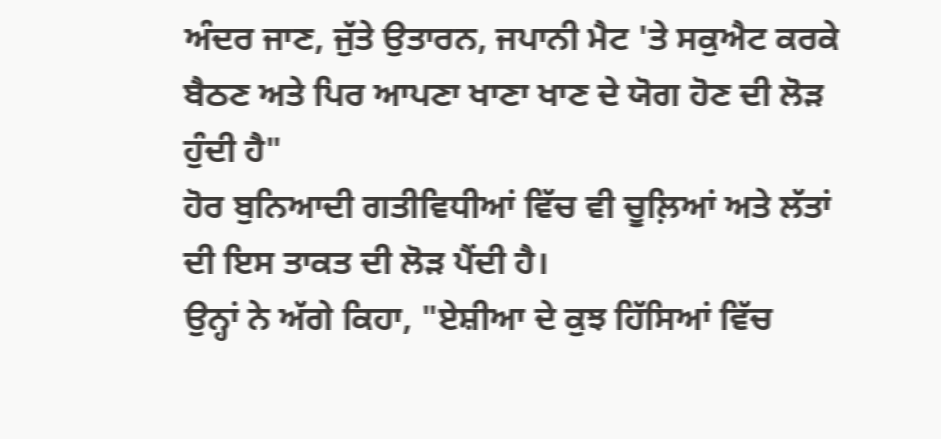ਅੰਦਰ ਜਾਣ, ਜੁੱਤੇ ਉਤਾਰਨ, ਜਪਾਨੀ ਮੈਟ 'ਤੇ ਸਕੁਐਟ ਕਰਕੇ ਬੈਠਣ ਅਤੇ ਪਿਰ ਆਪਣਾ ਖਾਣਾ ਖਾਣ ਦੇ ਯੋਗ ਹੋਣ ਦੀ ਲੋੜ ਹੁੰਦੀ ਹੈ"
ਹੋਰ ਬੁਨਿਆਦੀ ਗਤੀਵਿਧੀਆਂ ਵਿੱਚ ਵੀ ਚੂਲ਼ਿਆਂ ਅਤੇ ਲੱਤਾਂ ਦੀ ਇਸ ਤਾਕਤ ਦੀ ਲੋੜ ਪੈਂਦੀ ਹੈ।
ਉਨ੍ਹਾਂ ਨੇ ਅੱਗੇ ਕਿਹਾ, "ਏਸ਼ੀਆ ਦੇ ਕੁਝ ਹਿੱਸਿਆਂ ਵਿੱਚ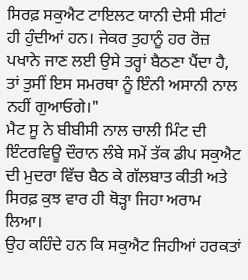ਸਿਰਫ਼ ਸਕੁਐਟ ਟਾਇਲਟ ਯਾਨੀ ਦੇਸੀ ਸੀਟਾਂ ਹੀ ਹੁੰਦੀਆਂ ਹਨ। ਜੇਕਰ ਤੁਹਾਨੂੰ ਹਰ ਰੋਜ਼ ਪਖਾਨੇ ਜਾਣ ਲਈ ਉਸੇ ਤਰ੍ਹਾਂ ਬੈਠਣਾ ਪੈਂਦਾ ਹੈ, ਤਾਂ ਤੁਸੀਂ ਇਸ ਸਮਰਥਾ ਨੂੰ ਇੰਨੀ ਅਸਾਨੀ ਨਾਲ ਨਹੀਂ ਗੁਆਓਗੇ।"
ਮੈਟ ਸੂ ਨੇ ਬੀਬੀਸੀ ਨਾਲ ਚਾਲੀ ਮਿੰਟ ਦੀ ਇੰਟਰਵਿਊ ਦੌਰਾਨ ਲੰਬੇ ਸਮੇਂ ਤੱਕ ਡੀਪ ਸਕੁਐਟ ਦੀ ਮੁਦਰਾ ਵਿੱਚ ਬੈਠ ਕੇ ਗੱਲਬਾਤ ਕੀਤੀ ਅਤੇ ਸਿਰਫ਼ ਕੁਝ ਵਾਰ ਹੀ ਥੋੜ੍ਹਾ ਜਿਹਾ ਅਰਾਮ ਲਿਆ।
ਉਹ ਕਹਿੰਦੇ ਹਨ ਕਿ ਸਕੁਐਟ ਜਿਹੀਆਂ ਹਰਕਤਾਂ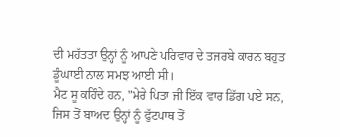ਦੀ ਮਹੱਤਤਾ ਉਨ੍ਹਾਂ ਨੂੰ ਆਪਣੇ ਪਰਿਵਾਰ ਦੇ ਤਜਰਬੇ ਕਾਰਨ ਬਹੁਤ ਡੂੰਘਾਈ ਨਾਲ ਸਮਝ ਆਈ ਸੀ।
ਮੈਟ ਸੂ ਕਹਿੰਦੇ ਹਨ, "ਮੇਰੇ ਪਿਤਾ ਜੀ ਇੱਕ ਵਾਰ ਡਿੱਗ ਪਏ ਸਨ, ਜਿਸ ਤੋਂ ਬਾਅਦ ਉਨ੍ਹਾਂ ਨੂੰ ਫੁੱਟਪਾਥ ਤੋਂ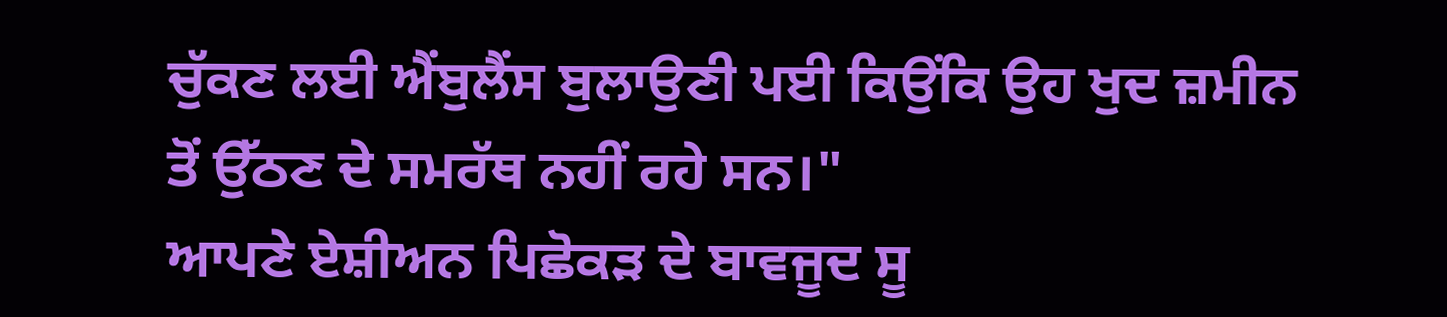ਚੁੱਕਣ ਲਈ ਐਂਬੁਲੈਂਸ ਬੁਲਾਉਣੀ ਪਈ ਕਿਉਂਕਿ ਉਹ ਖੁਦ ਜ਼ਮੀਨ ਤੋਂ ਉੱਠਣ ਦੇ ਸਮਰੱਥ ਨਹੀਂ ਰਹੇ ਸਨ।"
ਆਪਣੇ ਏਸ਼ੀਅਨ ਪਿਛੋਕੜ ਦੇ ਬਾਵਜੂਦ ਸੂ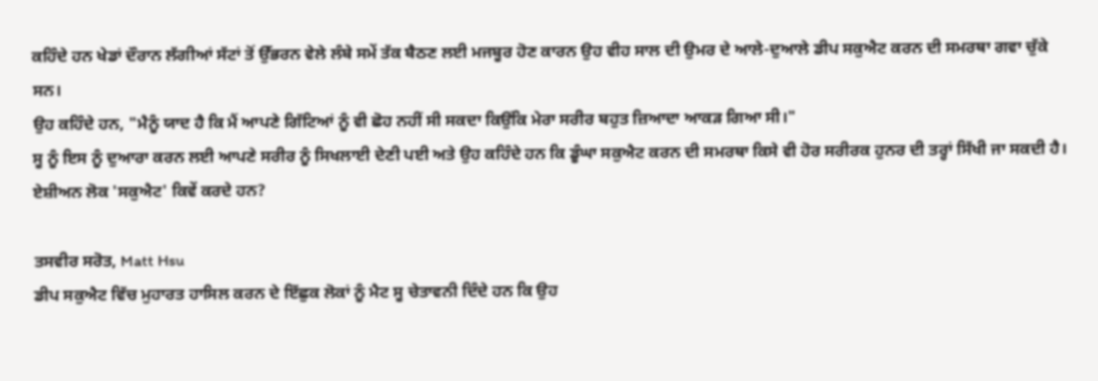ਕਹਿੰਦੇ ਹਨ ਖੇਡਾਂ ਦੌਰਾਨ ਲੱਗੀਆਂ ਸੱਟਾਂ ਤੋਂ ਉੱਭਰਨ ਵੇਲੇ ਲੰਬੇ ਸਮੇਂ ਤੱਕ ਬੈਠਣ ਲਈ ਮਜਬੂਰ ਹੋਣ ਕਾਰਨ ਉਹ ਵੀਹ ਸਾਲ ਦੀ ਉਮਰ ਦੇ ਆਲੇ-ਦੁਆਲੇ ਡੀਪ ਸਕੁਐਟ ਕਰਨ ਦੀ ਸਮਰਥਾ ਗਵਾ ਚੁੱਕੇ ਸਨ।
ਉਹ ਕਹਿੰਦੇ ਹਨ, "ਮੈਨੂੰ ਯਾਦ ਹੈ ਕਿ ਮੈਂ ਆਪਣੇ ਗਿੱਟਿਆਂ ਨੂੰ ਵੀ ਛੋਹ ਨਹੀਂ ਸੀ ਸਕਦਾ ਕਿਉਂਕਿ ਮੇਰਾ ਸਰੀਰ ਬਹੁਤ ਜ਼ਿਆਦਾ ਆਕੜ ਗਿਆ ਸੀ।"
ਸੂ ਨੂੰ ਇਸ ਨੂੰ ਦੁਆਰਾ ਕਰਨ ਲਈ ਆਪਣੇ ਸਰੀਰ ਨੂੰ ਸਿਖਲਾਈ ਦੇਣੀ ਪਈ ਅਤੇ ਉਹ ਕਹਿੰਦੇ ਹਨ ਕਿ ਡੂੰਘਾ ਸਕੁਐਟ ਕਰਨ ਦੀ ਸਮਰਥਾ ਕਿਸੇ ਵੀ ਹੋਰ ਸਰੀਰਕ ਹੁਨਰ ਦੀ ਤਰ੍ਹਾਂ ਸਿੱਖੀ ਜਾ ਸਕਦੀ ਹੈ।
ਏਸ਼ੀਅਨ ਲੋਕ 'ਸਕੁਐਟ' ਕਿਵੇਂ ਕਰਦੇ ਹਨ?

ਤਸਵੀਰ ਸਰੋਤ, Matt Hsu
ਡੀਪ ਸਕੁਐਟ ਵਿੱਚ ਮੁਹਾਰਤ ਹਾਸਿਲ ਕਰਨ ਦੇ ਇੱਛੁਕ ਲੋਕਾਂ ਨੂੰ ਮੈਟ ਸੂ ਚੇਤਾਵਨੀ ਦਿੰਦੇ ਹਨ ਕਿ ਉਹ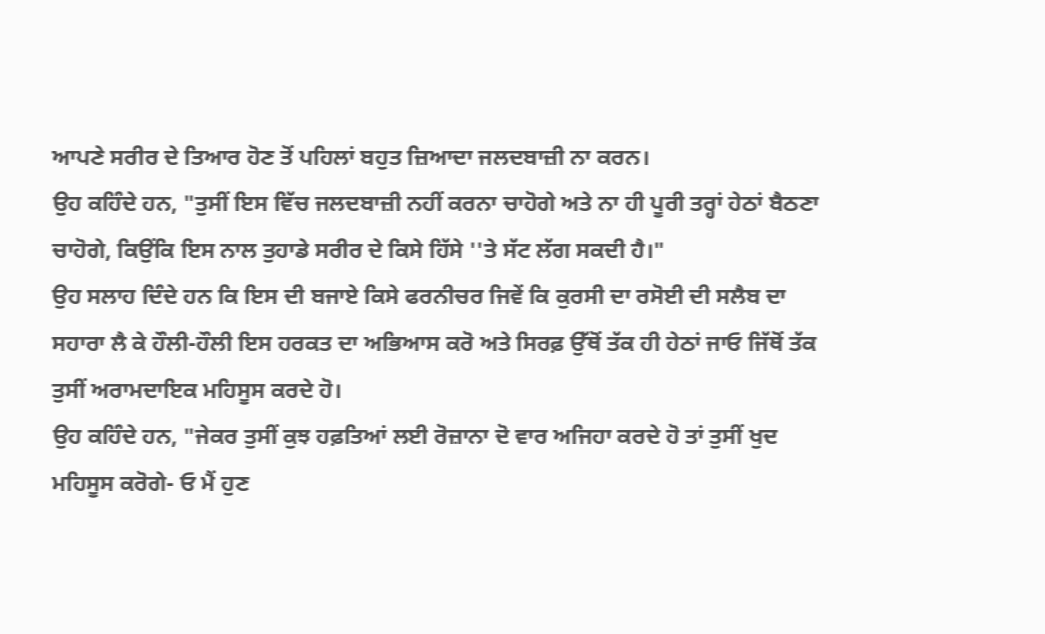ਆਪਣੇ ਸਰੀਰ ਦੇ ਤਿਆਰ ਹੋਣ ਤੋਂ ਪਹਿਲਾਂ ਬਹੁਤ ਜ਼ਿਆਦਾ ਜਲਦਬਾਜ਼ੀ ਨਾ ਕਰਨ।
ਉਹ ਕਹਿੰਦੇ ਹਨ, "ਤੁਸੀਂ ਇਸ ਵਿੱਚ ਜਲਦਬਾਜ਼ੀ ਨਹੀਂ ਕਰਨਾ ਚਾਹੋਗੇ ਅਤੇ ਨਾ ਹੀ ਪੂਰੀ ਤਰ੍ਹਾਂ ਹੇਠਾਂ ਬੈਠਣਾ ਚਾਹੋਗੇ, ਕਿਉਂਕਿ ਇਸ ਨਾਲ ਤੁਹਾਡੇ ਸਰੀਰ ਦੇ ਕਿਸੇ ਹਿੱਸੇ ''ਤੇ ਸੱਟ ਲੱਗ ਸਕਦੀ ਹੈ।"
ਉਹ ਸਲਾਹ ਦਿੰਦੇ ਹਨ ਕਿ ਇਸ ਦੀ ਬਜਾਏ ਕਿਸੇ ਫਰਨੀਚਰ ਜਿਵੇਂ ਕਿ ਕੁਰਸੀ ਦਾ ਰਸੋਈ ਦੀ ਸਲੈਬ ਦਾ ਸਹਾਰਾ ਲੈ ਕੇ ਹੌਲੀ-ਹੌਲੀ ਇਸ ਹਰਕਤ ਦਾ ਅਭਿਆਸ ਕਰੋ ਅਤੇ ਸਿਰਫ਼ ਉੱਥੋਂ ਤੱਕ ਹੀ ਹੇਠਾਂ ਜਾਓ ਜਿੱਥੋਂ ਤੱਕ ਤੁਸੀਂ ਅਰਾਮਦਾਇਕ ਮਹਿਸੂਸ ਕਰਦੇ ਹੋ।
ਉਹ ਕਹਿੰਦੇ ਹਨ, "ਜੇਕਰ ਤੁਸੀਂ ਕੁਝ ਹਫ਼ਤਿਆਂ ਲਈ ਰੋਜ਼ਾਨਾ ਦੋ ਵਾਰ ਅਜਿਹਾ ਕਰਦੇ ਹੋ ਤਾਂ ਤੁਸੀਂ ਖੁਦ ਮਹਿਸੂਸ ਕਰੋਗੇ- ਓ ਮੈਂ ਹੁਣ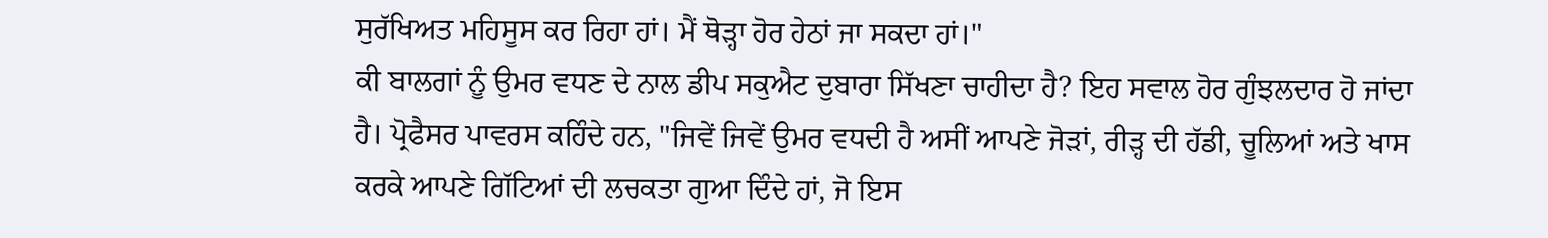ਸੁਰੱਖਿਅਤ ਮਹਿਸੂਸ ਕਰ ਰਿਹਾ ਹਾਂ। ਮੈਂ ਥੋੜ੍ਹਾ ਹੋਰ ਹੇਠਾਂ ਜਾ ਸਕਦਾ ਹਾਂ।"
ਕੀ ਬਾਲਗਾਂ ਨੂੰ ਉਮਰ ਵਧਣ ਦੇ ਨਾਲ ਡੀਪ ਸਕੁਐਟ ਦੁਬਾਰਾ ਸਿੱਖਣਾ ਚਾਹੀਦਾ ਹੈ? ਇਹ ਸਵਾਲ ਹੋਰ ਗੁੰਝਲਦਾਰ ਹੋ ਜਾਂਦਾ ਹੈ। ਪ੍ਰੋਫੈਸਰ ਪਾਵਰਸ ਕਹਿੰਦੇ ਹਨ, "ਜਿਵੇਂ ਜਿਵੇਂ ਉਮਰ ਵਧਦੀ ਹੈ ਅਸੀਂ ਆਪਣੇ ਜੋੜਾਂ, ਰੀੜ੍ਹ ਦੀ ਹੱਡੀ, ਚੂਲਿਆਂ ਅਤੇ ਖਾਸ ਕਰਕੇ ਆਪਣੇ ਗਿੱਟਿਆਂ ਦੀ ਲਚਕਤਾ ਗੁਆ ਦਿੰਦੇ ਹਾਂ, ਜੋ ਇਸ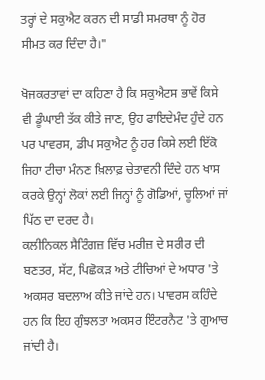ਤਰ੍ਹਾਂ ਦੇ ਸਕੁਐਟ ਕਰਨ ਦੀ ਸਾਡੀ ਸਮਰਥਾ ਨੂੰ ਹੋਰ ਸੀਮਤ ਕਰ ਦਿੰਦਾ ਹੈ।"

ਖੋਜਕਰਤਾਵਾਂ ਦਾ ਕਹਿਣਾ ਹੈ ਕਿ ਸਕੁਐਟਸ ਭਾਵੇਂ ਕਿਸੇ ਵੀ ਡੂੰਘਾਈ ਤੱਕ ਕੀਤੇ ਜਾਣ, ਉਹ ਫਾਇਦੇਮੰਦ ਹੁੰਦੇ ਹਨ ਪਰ ਪਾਵਰਸ, ਡੀਪ ਸਕੁਐਟ ਨੂੰ ਹਰ ਕਿਸੇ ਲਈ ਇੱਕੋ ਜਿਹਾ ਟੀਚਾ ਮੰਨਣ ਖ਼ਿਲਾਫ਼ ਚੇਤਾਵਨੀ ਦਿੰਦੇ ਹਨ ਖਾਸ ਕਰਕੇ ਉਨ੍ਹਾਂ ਲੋਕਾਂ ਲਈ ਜਿਨ੍ਹਾਂ ਨੂੰ ਗੋਡਿਆਂ, ਚੂਲਿਆਂ ਜਾਂ ਪਿੱਠ ਦਾ ਦਰਦ ਹੈ।
ਕਲੀਨਿਕਲ ਸੈਟਿੰਗਜ਼ ਵਿੱਚ ਮਰੀਜ਼ ਦੇ ਸਰੀਰ ਦੀ ਬਣਤਰ, ਸੱਟ, ਪਿਛੋਕੜ ਅਤੇ ਟੀਚਿਆਂ ਦੇ ਅਧਾਰ 'ਤੇ ਅਕਸਰ ਬਦਲਾਅ ਕੀਤੇ ਜਾਂਦੇ ਹਨ। ਪਾਵਰਸ ਕਹਿੰਦੇ ਹਨ ਕਿ ਇਹ ਗੁੰਝਲਤਾ ਅਕਸਰ ਇੰਟਰਨੈਟ 'ਤੇ ਗੁਆਚ ਜਾਂਦੀ ਹੈ।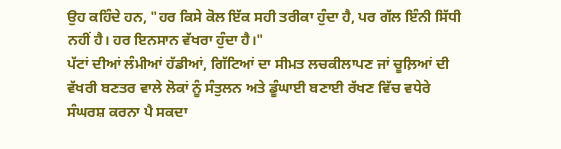ਉਹ ਕਹਿੰਦੇ ਹਨ, "ਹਰ ਕਿਸੇ ਕੋਲ ਇੱਕ ਸਹੀ ਤਰੀਕਾ ਹੁੰਦਾ ਹੈ, ਪਰ ਗੱਲ ਇੰਨੀ ਸਿੱਧੀ ਨਹੀਂ ਹੈ। ਹਰ ਇਨਸਾਨ ਵੱਖਰਾ ਹੁੰਦਾ ਹੈ।"
ਪੱਟਾਂ ਦੀਆਂ ਲੰਮੀਆਂ ਹੱਡੀਆਂ, ਗਿੱਟਿਆਂ ਦਾ ਸੀਮਤ ਲਚਕੀਲਾਪਣ ਜਾਂ ਚੂਲ਼ਿਆਂ ਦੀ ਵੱਖਰੀ ਬਣਤਰ ਵਾਲੇ ਲੋਕਾਂ ਨੂੰ ਸੰਤੁਲਨ ਅਤੇ ਡੂੰਘਾਈ ਬਣਾਈ ਰੱਖਣ ਵਿੱਚ ਵਧੇਰੇ ਸੰਘਰਸ਼ ਕਰਨਾ ਪੈ ਸਕਦਾ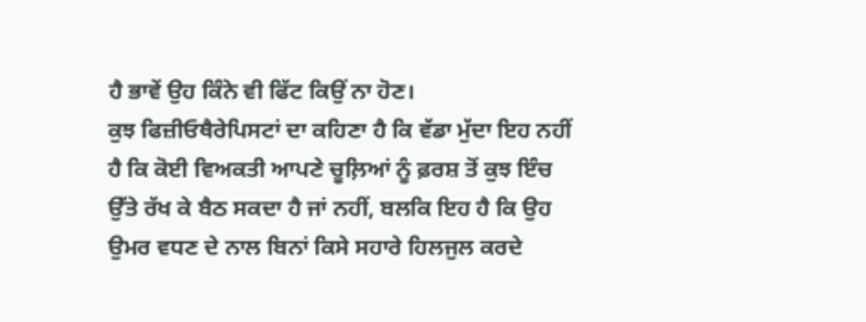ਹੈ ਭਾਵੇਂ ਉਹ ਕਿੰਨੇ ਵੀ ਫਿੱਟ ਕਿਉਂ ਨਾ ਹੋਣ।
ਕੁਝ ਫਿਜ਼ੀਓਥੈਰੇਪਿਸਟਾਂ ਦਾ ਕਹਿਣਾ ਹੈ ਕਿ ਵੱਡਾ ਮੁੱਦਾ ਇਹ ਨਹੀਂ ਹੈ ਕਿ ਕੋਈ ਵਿਅਕਤੀ ਆਪਣੇ ਚੂਲ਼ਿਆਂ ਨੂੰ ਫ਼ਰਸ਼ ਤੋਂ ਕੁਝ ਇੰਚ ਉੱਤੇ ਰੱਖ ਕੇ ਬੈਠ ਸਕਦਾ ਹੈ ਜਾਂ ਨਹੀਂ, ਬਲਕਿ ਇਹ ਹੈ ਕਿ ਉਹ ਉਮਰ ਵਧਣ ਦੇ ਨਾਲ ਬਿਨਾਂ ਕਿਸੇ ਸਹਾਰੇ ਹਿਲਜੁਲ ਕਰਦੇ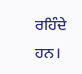ਰਹਿੰਦੇ ਹਨ।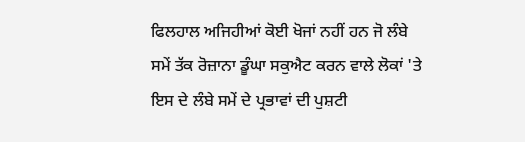ਫਿਲਹਾਲ ਅਜਿਹੀਆਂ ਕੋਈ ਖੋਜਾਂ ਨਹੀਂ ਹਨ ਜੋ ਲੰਬੇ ਸਮੇਂ ਤੱਕ ਰੋਜ਼ਾਨਾ ਡੂੰਘਾ ਸਕੁਐਟ ਕਰਨ ਵਾਲੇ ਲੋਕਾਂ 'ਤੇ ਇਸ ਦੇ ਲੰਬੇ ਸਮੇਂ ਦੇ ਪ੍ਰਭਾਵਾਂ ਦੀ ਪੁਸ਼ਟੀ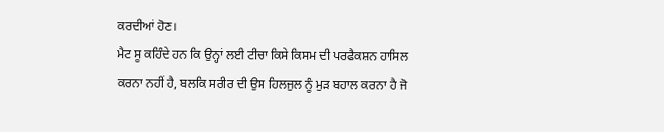ਕਰਦੀਆਂ ਹੋਣ।
ਮੈਟ ਸੂ ਕਹਿੰਦੇ ਹਨ ਕਿ ਉਨ੍ਹਾਂ ਲਈ ਟੀਚਾ ਕਿਸੇ ਕਿਸਮ ਦੀ ਪਰਫੈਕਸ਼ਨ ਹਾਸਿਲ ਕਰਨਾ ਨਹੀਂ ਹੈ, ਬਲਕਿ ਸਰੀਰ ਦੀ ਉਸ ਹਿਲਜੁਲ ਨੂੰ ਮੁੜ ਬਹਾਲ ਕਰਨਾ ਹੈ ਜੋ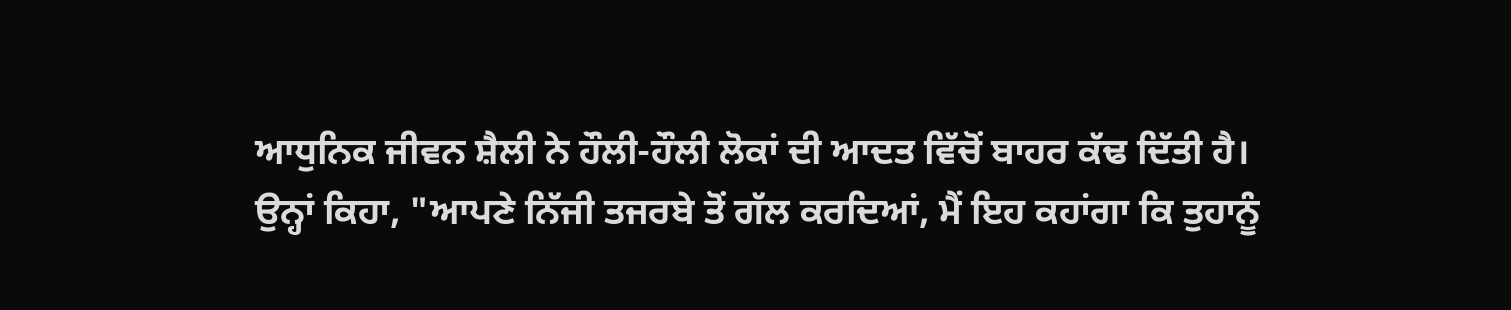ਆਧੁਨਿਕ ਜੀਵਨ ਸ਼ੈਲੀ ਨੇ ਹੌਲੀ-ਹੌਲੀ ਲੋਕਾਂ ਦੀ ਆਦਤ ਵਿੱਚੋਂ ਬਾਹਰ ਕੱਢ ਦਿੱਤੀ ਹੈ।
ਉਨ੍ਹਾਂ ਕਿਹਾ, "ਆਪਣੇ ਨਿੱਜੀ ਤਜਰਬੇ ਤੋਂ ਗੱਲ ਕਰਦਿਆਂ, ਮੈਂ ਇਹ ਕਹਾਂਗਾ ਕਿ ਤੁਹਾਨੂੰ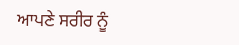ਆਪਣੇ ਸਰੀਰ ਨੂੰ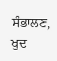ਸੰਭਾਲਣ, ਖੁਦ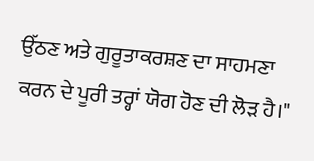ਉੱਠਣ ਅਤੇ ਗੁਰੂਤਾਕਰਸ਼ਣ ਦਾ ਸਾਹਮਣਾ ਕਰਨ ਦੇ ਪੂਰੀ ਤਰ੍ਹਾਂ ਯੋਗ ਹੋਣ ਦੀ ਲੋੜ ਹੈ।"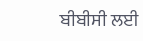ਬੀਬੀਸੀ ਲਈ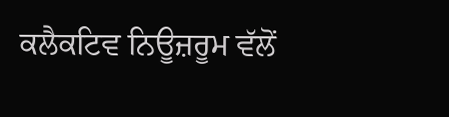ਕਲੈਕਟਿਵ ਨਿਊਜ਼ਰੂਮ ਵੱਲੋਂ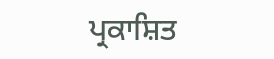ਪ੍ਰਕਾਸ਼ਿਤ